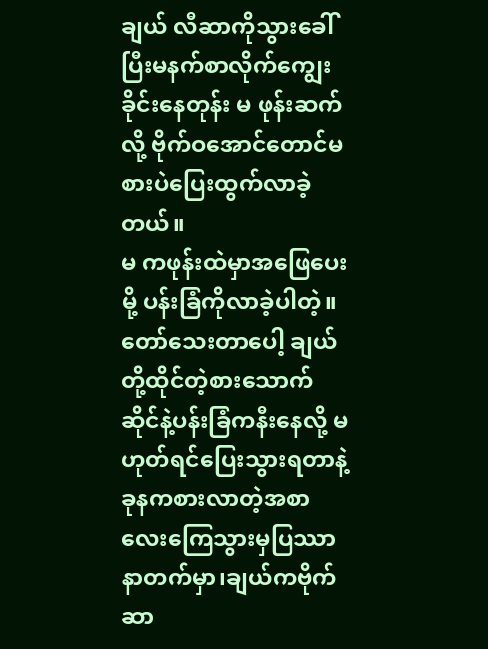ချယ် လီဆာကိုသွားခေါ်ပြီးမနက်စာလိုက်ကျွေးခိုင်းနေတုန်း မ ဖုန်းဆက်လို့ ဗိုက်ဝအောင်တောင်မစားပဲပြေးထွက်လာခဲ့တယ်။
မ ကဖုန်းထဲမှာအဖြေပေးမို့ ပန်းခြံကိုလာခဲ့ပါတဲ့။တော်သေးတာပေါ့ ချယ်တို့ထိုင်တဲ့စားသောက်ဆိုင်နဲ့ပန်းခြံကနီးနေလို့ မဟုတ်ရင်ပြေးသွားရတာနဲ့ခုနကစားလာတဲ့အစာလေးကြေသွားမှပြဿာနာတက်မှာ၊ချယ်ကဗိုက်ဆာ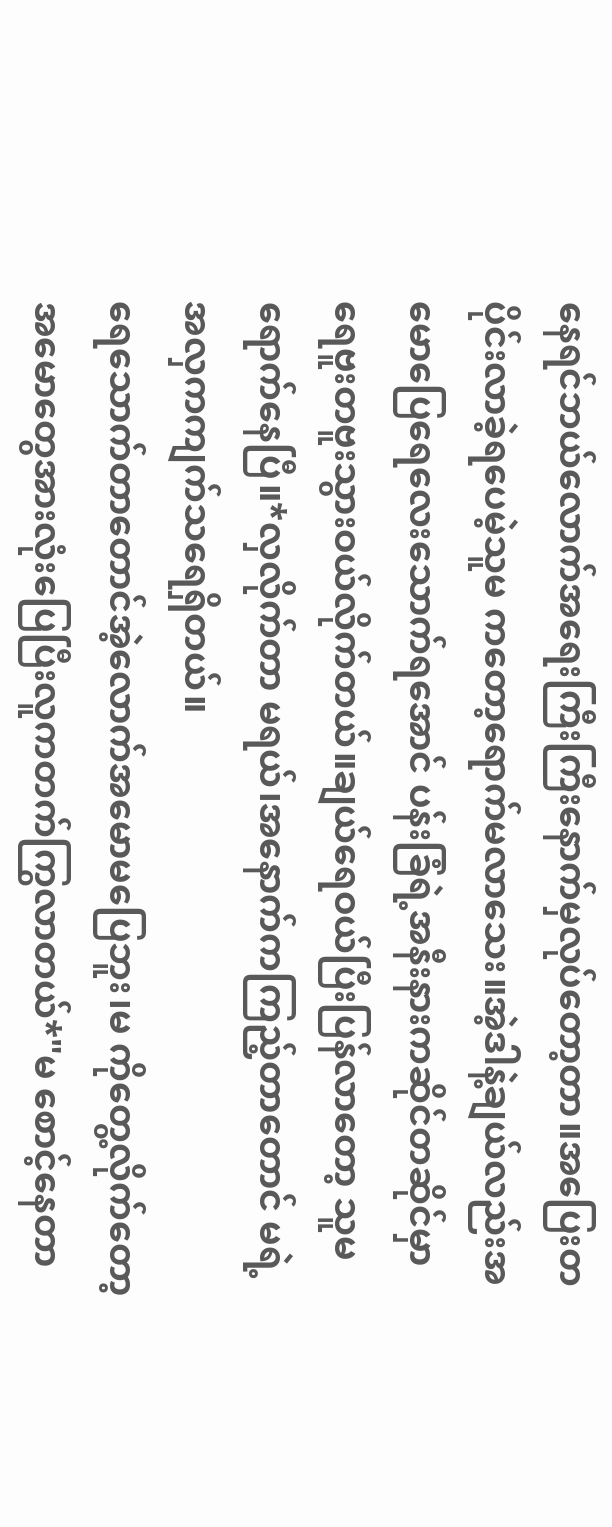နေရင်ဘယ်လောက်အရေးကြီးကြီးနောက်မှလုပ်တော့တာ။အပြေးတပိုင်းလာခဲ့ရပေမဲ့သူမ ကတော့ရောက်မလာသေး။အဲ့ဒါနဲ့ချယ်လည်းအမောပြေရေလေးသောက်ရအောင် ပန်းခြံရဲ့အနီးနားကဆိုင်တဆိုင်မှာရေဗူးတဗူးသွားဝယ်လိုက်တယ်။ချယ်ရေဝယ်ပြီးပြန်လာတော့ သူမ ရောက်နေပြီ။*လှလိုက်တာ မရယ်၊အနောက်ကကြည့်တာတောင် မရဲ့အလှကကျက်သရေရှိတယ်။
ရေသောက်တာတောင်အဲ့လောက်အမောမပြေဘူး၊မ ကိုတွေ့လိုက်တော့အမောတွေအားလုံးပြေပြီးလူကတက်ကြွလာတယ်*"မ စောင့်နေတာ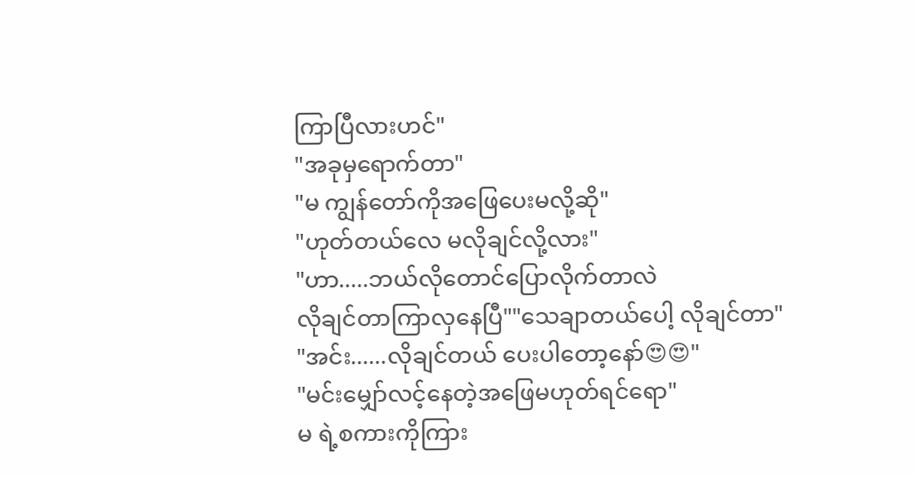ကြာပြီလားဟင်"
"အခုမှရောက်တာ"
"မ ကျွန်တော်ကိုအဖြေပေးမလို့ဆို"
"ဟုတ်တယ်လေ မလိုချင်လို့လား"
"ဟာ.....ဘယ်လိုတောင်ပြောလိုက်တာလဲ
လိုချင်တာကြာလှနေပြီ""သေချာတယ်ပေါ့ လိုချင်တာ"
"အင်း......လိုချင်တယ် ပေးပါတော့နော်😍😍"
"မင်းမျှော်လင့်နေတဲ့အဖြေမဟုတ်ရင်ရော"
မ ရဲ့စကားကိုကြား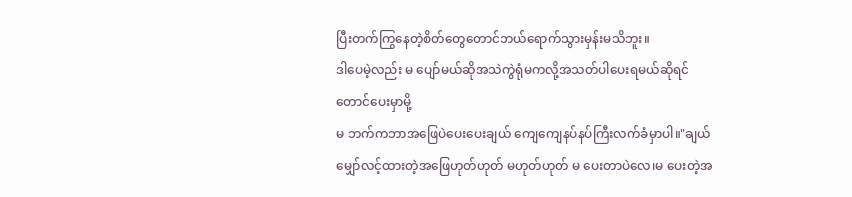ပြီးတက်ကြွနေတဲ့စိတ်တွေတောင်ဘယ်ရောက်သွားမှန်းမသိဘူး။
ဒါပေမဲ့လည်း မ ပျော်မယ်ဆိုအသဲကွဲရုံမကလို့အသတ်ပါပေးရမယ်ဆိုရင်တောင်ပေးမှာမို့
မ ဘက်ကဘာအဖြေပဲပေးပေးချယ် ကျေကျေနပ်နပ်ကြီးလက်ခံမှာပါ။"ချယ်မျှော်လင့်ထားတဲ့အဖြေဟုတ်ဟုတ် မဟုတ်ဟုတ် မ ပေးတာပဲလေ၊မ ပေးတဲ့အ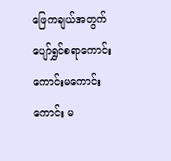ဖြေကချယ်အတွက်ပျော်ရွှင်စရာကောင်းကောင်းမကောင်းကောင်း မ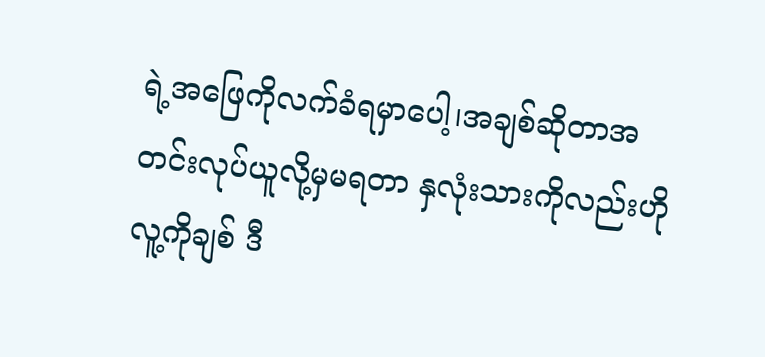ရဲ့အဖြေကိုလက်ခံရမှာပေါ့၊အချစ်ဆိုတာအတင်းလုပ်ယူလို့မှမရတာ နှလုံးသားကိုလည်းဟိုလူ့ကိုချစ် ဒီ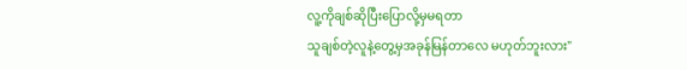လူ့ကိုချစ်ဆိုပြီးပြောလို့မှမရတာ
သူချစ်တဲ့လူနဲ့တွေ့မှအခုန်မြန်တာလေ မဟုတ်ဘူးလား"